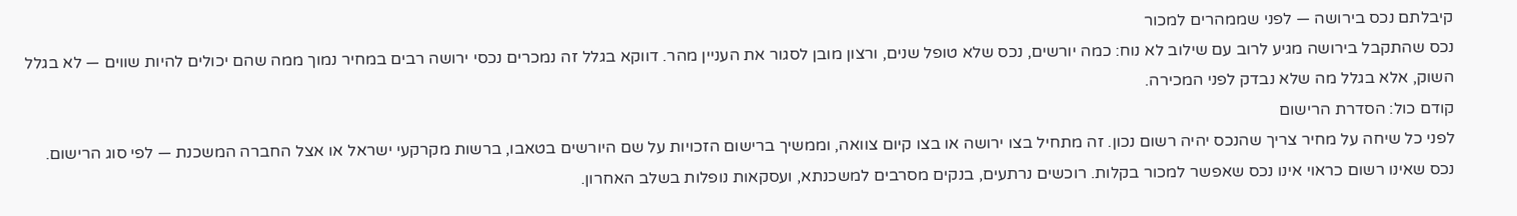קיבלתם נכס בירושה — לפני שממהרים למכור
נכס שהתקבל בירושה מגיע לרוב עם שילוב לא נוח: כמה יורשים, נכס שלא טופל שנים, ורצון מובן לסגור את העניין מהר. דווקא בגלל זה נמכרים נכסי ירושה רבים במחיר נמוך ממה שהם יכולים להיות שווים — לא בגלל השוק, אלא בגלל מה שלא נבדק לפני המכירה.
קודם כול: הסדרת הרישום
לפני כל שיחה על מחיר צריך שהנכס יהיה רשום נכון. זה מתחיל בצו ירושה או בצו קיום צוואה, וממשיך ברישום הזכויות על שם היורשים בטאבו, ברשות מקרקעי ישראל או אצל החברה המשכנת — לפי סוג הרישום.
נכס שאינו רשום כראוי אינו נכס שאפשר למכור בקלות. רוכשים נרתעים, בנקים מסרבים למשכנתא, ועסקאות נופלות בשלב האחרון.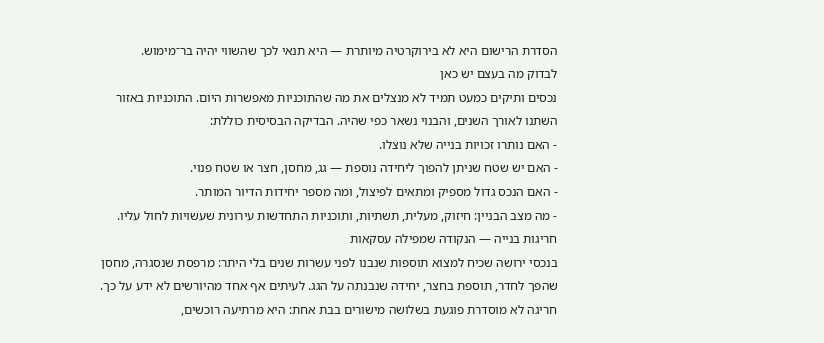הסדרת הרישום היא לא בירוקרטיה מיותרת — היא תנאי לכך שהשווי יהיה בר־מימוש.
לבדוק מה בעצם יש כאן
נכסים ותיקים כמעט תמיד לא מנצלים את מה שהתוכניות מאפשרות היום. התוכניות באזור השתנו לאורך השנים, והבנוי נשאר כפי שהיה. הבדיקה הבסיסית כוללת:
- האם נותרו זכויות בנייה שלא נוצלו.
- האם יש שטח שניתן להפוך ליחידה נוספת — גג, מחסן, חצר או שטח פנוי.
- האם הנכס גדול מספיק ומתאים לפיצול, ומה מספר יחידות הדיור המותר.
- מה מצב הבניין: חיזוק, מעלית, תשתיות, ותוכניות התחדשות עירונית שעשויות לחול עליו.
חריגות בנייה — הנקודה שמפילה עסקאות
בנכסי ירושה שכיח למצוא תוספות שנבנו לפני עשרות שנים בלי היתר: מרפסת שנסגרה, מחסן שהפך לחדר, תוספת בחצר, יחידה שנבנתה על הגג. לעיתים אף אחד מהיורשים לא ידע על כך.
חריגה לא מוסדרת פוגעת בשלושה מישורים בבת אחת: היא מרתיעה רוכשים,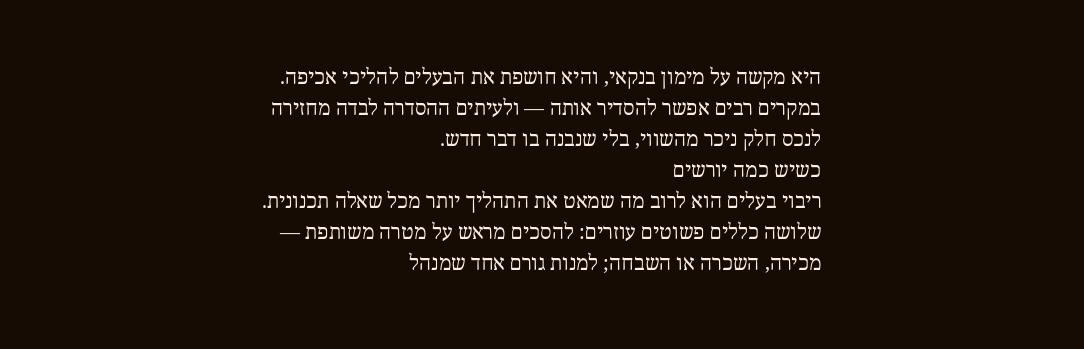היא מקשה על מימון בנקאי, והיא חושפת את הבעלים להליכי אכיפה. במקרים רבים אפשר להסדיר אותה — ולעיתים ההסדרה לבדה מחזירה לנכס חלק ניכר מהשווי, בלי שנבנה בו דבר חדש.
כשיש כמה יורשים
ריבוי בעלים הוא לרוב מה שמאט את התהליך יותר מכל שאלה תכנונית. שלושה כללים פשוטים עוזרים: להסכים מראש על מטרה משותפת — מכירה, השכרה או השבחה; למנות גורם אחד שמנהל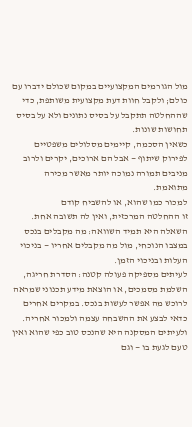מול הגורמים המקצועיים במקום שכולם ידברו עם כולם; ולקבל חוות דעת מקצועית משותפת, כדי שההחלטה תתקבל על בסיס נתונים ולא על בסיס תחושות שונות.
כשאין הסכמה, קיימים מסלולים משפטיים לפירוק שיתוף — אבל הם ארוכים, יקרים ולרוב מניבים תמורה נמוכה יותר מאשר מכירה מתואמת.
למכור כמו שהוא, או להשביח קודם
זו ההחלטה המרכזית, ואין לה תשובה אחת. השאלה היא תמיד השוואה: מה מקבלים בנכס במצבו הנוכחי, מול מה מקבלים אחריו — בניכוי העלות ובניכוי הזמן.
לעיתים מספיקה פעולה קטנה: הסדרת חריגה, השלמת מסמכים, או הוצאת מידע תכנוני שמראה לרוכש מה אפשר לעשות בנכס. במקרים אחרים כדאי לבצע את ההשבחה עצמה ולמכור אחריה. ולעיתים המסקנה היא שהנכס טוב כפי שהוא ואין טעם לגעת בו — וגם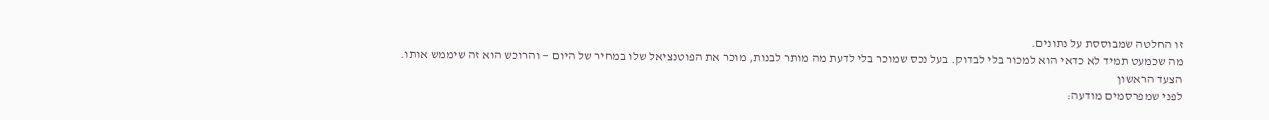זו החלטה שמבוססת על נתונים.
מה שכמעט תמיד לא כדאי הוא למכור בלי לבדוק. בעל נכס שמוכר בלי לדעת מה מותר לבנות, מוכר את הפוטנציאל שלו במחיר של היום — והרוכש הוא זה שיממש אותו.
הצעד הראשון
לפני שמפרסמים מודעה: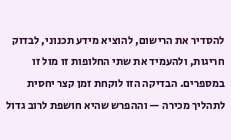להסדיר את הרישום, להוציא מידע תכנוני, לבדוק חריגות, ולהעמיד את שתי החלופות זו מול זו במספרים. הבדיקה הזו לוקחת זמן קצר יחסית לתהליך מכירה — וההפרש שהיא חושפת לרוב גדול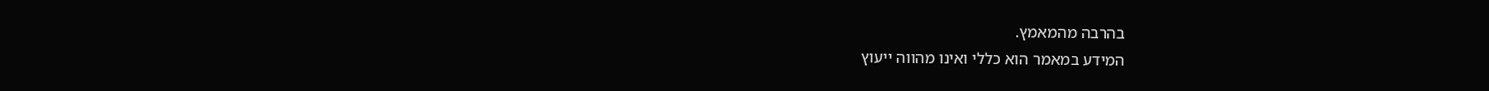בהרבה מהמאמץ.
המידע במאמר הוא כללי ואינו מהווה ייעוץ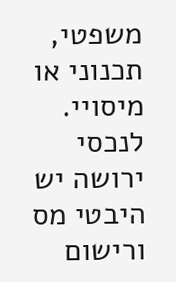משפטי, תכנוני או מיסויי. לנכסי ירושה יש היבטי מס ורישום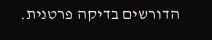הדורשים בדיקה פרטנית.